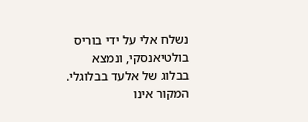נשלח אלי על ידי בוריס בולטיאנסקי, ונמצא בבלוג של אלעד בבלוגלי. המקור אינו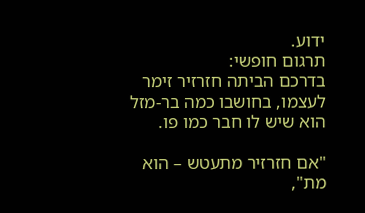ידוע.
תרגום חופשי:
בדרכם הביתה חזרזיר זימר לעצמו, בחושבו כמה בר-מזל הוא שיש לו חבר כמו פו.

"אם חזרזיר מתעטש – הוא מת",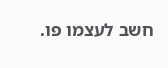חשב לעצמו פו.